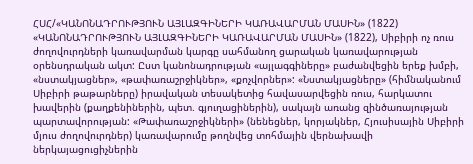ՀՍՀ/«ԿԱՆՈՆԱԴՐՈՒԹՅՈՒՆ ԱՅԼԱԶԳԻՆԵՐԻ ԿԱՌԱՎԱՐՄԱՆ ՄԱՍԻՆ» (1822)
«ԿԱՆՈՆԱԴՐՈՒԹՅՈՒՆ ԱՅԼԱԶԳԻՆԵՐԻ ԿԱՌԱՎԱՐՄԱՆ ՄԱՍԻՆ» (1822), Սիբիրի ոչ ռուս ժողովուրդների կառավարման կարգը սահմանող ցարական կառավարության օրենսդրական ակտ: Ըստ կանոնադրության «այլագգիները» բաժանվեցին երեք խմբի, «նստակյացներ», «թափառաշրջիկներ», «քոչվորներ»: «Նստակյացները» (հիմնականում Սիբիրի թաթարները) իրավական տեսակետից հավասարվեցին ռուս, հարկատու խավերին (քաղքենիներին, պետ. գյուղացիներին), սակայն առանց զինծառայության պարտավորության: «Թափառաշրջիկների» (նենեցներ, կորյակներ, Հյուսիսային Սիբիրի մյուս ժողովուրդներ) կառավարումը թողնվեց տոհմային վերնախավի ներկայացուցիչներին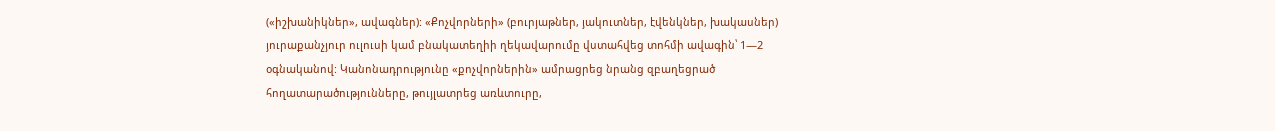(«իշխանիկներ», ավագներ): «Քոչվորների» (բուրյաթներ, յակուտներ, էվենկներ, խակասներ) յուրաքանչյուր ուլուսի կամ բնակատեղիի ղեկավարումը վստահվեց տոհմի ավագին՝ 1—2 օգնականով: Կանոնադրությունը «քոչվորներին» ամրացրեց նրանց զբաղեցրած հողատարածությունները, թույլատրեց առևտուրը,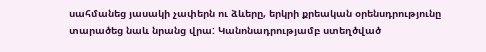սահմանեց յասակի չափերն ու ձևերը, երկրի քրեական օրենսդրությունը տարածեց նաև նրանց վրա: Կանոնադրությամբ ստեղծված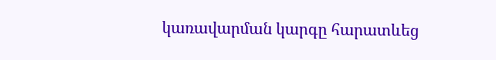կառավարման կարգը հարատևեց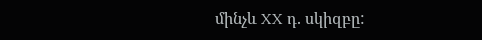մինչև XX դ. սկիզբը: